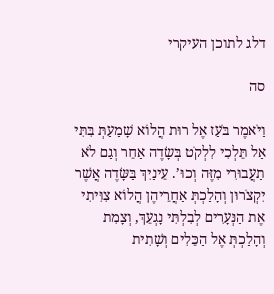דלג לתוכן העיקרי

סה

וַיֹּאמֶר בֹּעַז אֶל רוּת הֲלוֹא שָׁמַעַתְּ בִּתִּי אַל תֵּלְכִי לִלְקֹט בְּשָׂדֶה אַחֵר וְגַם לֹא תַעֲבוּרִי מִזֶּה וְכוּ’. עֵינַיִךְ בַּשָּׂדֶה אֲשֶׁר יִקְצֹרוּן וְהָלַכְתְּ אַחֲרֵיהֶן הֲלוֹא צִוִּיתִי אֶת הַנְּעָרִים לְבִלְתִּי נָגְעֵךְ, וְצָמִת וְהָלַכְתְּ אֶל הַכֵּלִים וְשָׁתִית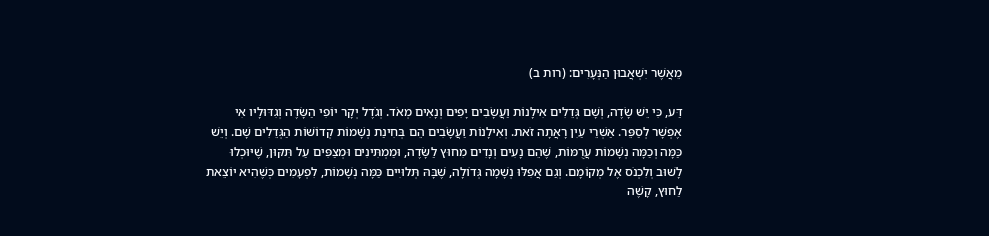מֵאֲשֶׁר יִשְׁאֲבוּן הַנְּעָרִים: (רות ב)

דַּע, כִּי יֵשׁ שָׂדֶה, וְשָׁם גְּדֵלִים אִילָנוֹת וַעֲשָׂבִים יָפִים וְנָאִים מְאֹד. וְגֹדֶל יְקָר יוֹפִי הַשָּׂדֶה וְגִדּוּלָיו אִי אֶפְשָׁר לְסַפֵּר. אַשְׁרֵי עַיִן רָאֲתָה זֹאת. וְאִילָנוֹת וַעֲשָׂבִים הֵם בְּחִינַת נְשָׁמוֹת קְדוֹשׁוֹת הַגְּדֵלִים שָׁם. וְיֵשׁ כַּמָּה וְכַמָּה נְשָׁמוֹת עֲרֻמּוֹת, שֶׁהֵם נָעִים וְנָדִים מִחוּץ לַשָּׂדֶה, וּמַמְתִּינִים וּמְצַפִּים עַל תִּקּוּן, שֶׁיּוּכְלוּ לָשׁוּב וְלִכְנֹס אֶל מְקוֹמָם. וְגַם אֲפִלּוּ נְשָׁמָה גְּדוֹלָה, שֶׁבָּהּ תְּלוּיִים כַּמָּה נְשָׁמוֹת, לִפְעָמִים כְּשֶׁהִיא יוֹצֵאת לַחוּץ, קָשֶׁה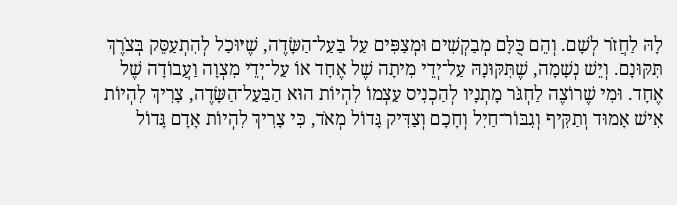לָהּ לַחֲזֹר לְשָׁם. וְהֵם כֻּלָּם מְבַקְשִׁים וּמְצַפִּים עַל בַּעַל־הַשָּׂדֶה, שֶׁיּוּכַל לְהִתְעַסֵּק בְּצֹרֶךְ תִּקּוּנָם. וְיֵשׁ נְשָׁמָה, שֶׁתִּקּוּנָהּ עַל־יְדֵי מִיתָה שֶׁל אֶחָד אוֹ עַל־יְדֵי מִצְוָה וַעֲבוֹדָה שֶׁל אֶחָד. וּמִי שֶׁרוֹצֶה לַחְגֹּר מָתְנָיו לְהַכְנִיס עַצְמוֹ לִהְיוֹת הוּא הַבַּעַל־הַשָּׂדֶה, צָרִיךְ לִהְיוֹת אִישׁ אָמוּד וְתַקִּיף וְגִבּוֹר־חַיִל וְחָכָם וְצַדִּיק גָּדוֹל מְאֹד, כִּי צָרִיךְ לִהְיוֹת אָדָם גָּדוֹל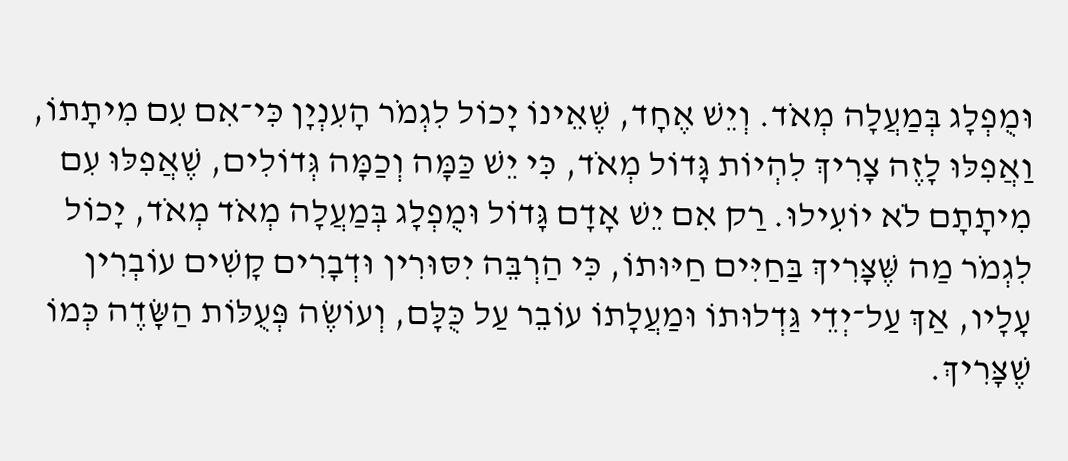וּמֻפְלָג בְּמַעֲלָה מְאֹד. וְיֵשׁ אֶחָד, שֶׁאֵינוֹ יָכוֹל לִגְמֹר הָעִנְיָן כִּי־אִם עִם מִיתָתוֹ, וַאֲפִלּוּ לָזֶה צָרִיךְ לִהְיוֹת גָּדוֹל מְאֹד, כִּי יֵשׁ כַּמָּה וְכַמָּה גְּדוֹלִים, שֶׁאֲפִלּוּ עִם מִיתָתָם לֹא יוֹעִילוּ. רַק אִם יֵשׁ אָדָם גָּדוֹל וּמֻפְלָג בְּמַעֲלָה מְאֹד מְאֹד, יָכוֹל לִגְמֹר מַה שֶּׁצָּרִיךְ בַּחַיִּים חַיּוּתוֹ, כִּי הַרְבֵּה יִסּוּרִין וּדְבָרִים קָשִׁים עוֹבְרִין עָלָיו, אַךְ עַל־יְדֵי גַּדְלוּתוֹ וּמַעֲלָתוֹ עוֹבֵר עַל כֻּלָּם, וְעוֹשֶׂה פְּעֻלּוֹת הַשָּׂדֶה כְּמוֹ שֶׁצָּרִיךְ.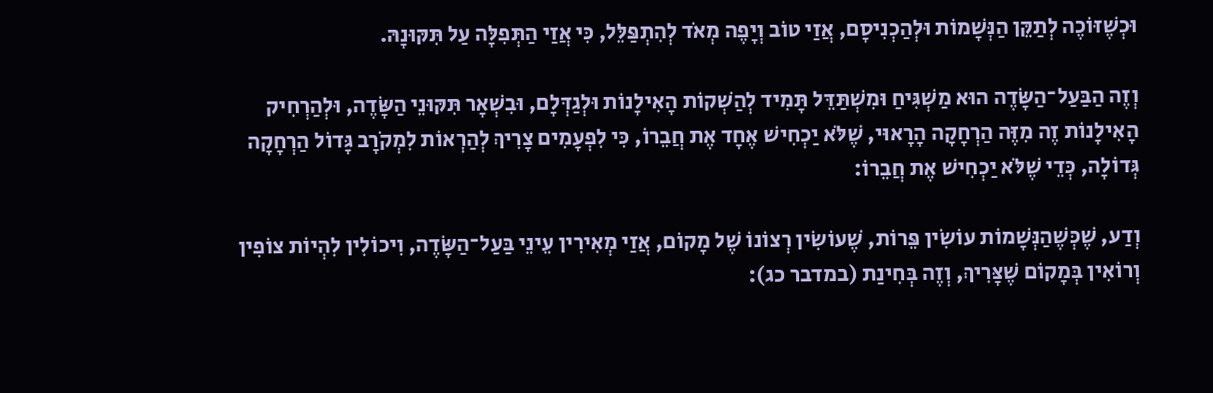וּכְשֶׁזּוֹכֶה לְתַקֵּן הַנְּשָׁמוֹת וּלְהַכְנִיסָם, אֲזַי טוֹב וְיָפֶה מְאֹד לְהִתְפַּלֵּל, כִּי אֲזַי הַתְּפִלָּה עַל תִּקּוּנָהּ.

וְזֶה הַבַּעַל־הַשָּׂדֶה הוּא מַשְׁגִּיחַ וּמִשְׁתַּדֵּל תָּמִיד לְהַשְׁקוֹת הָאִילָנוֹת וּלְגַדְּלָם, וּבִשְׁאָר תִּקּוּנֵי הַשָּׂדֶה, וּלְהַרְחִיק הָאִילָנוֹת זֶה מִזֶּה הַרְחָקָה הָרָאוּי, שֶׁלֹּא יַכְחִישׁ אֶחָד אֶת חֲבֵרוֹ, כִּי לִפְעָמִים צָרִיךְ לְהַרְאוֹת לִמְקֹרָב גָּדוֹל הַרְחָקָה גְּדוֹלָה, כְּדֵי שֶׁלֹּא יַכְחִישׁ אֶת חֲבֵרוֹ:

וְדַע, שֶׁכְּשֶׁהַנְּשָׁמוֹת עוֹשִׂין פֵּרוֹת, שֶׁעוֹשִׂין רְצוֹנוֹ שֶׁל מָקוֹם, אֲזַי מְאִירִין עֵינֵי בַּעַל־הַשָּׂדֶה, וִיכוֹלִין לִהְיוֹת צוֹפִין וְרוֹאִין בְּמָקוֹם שֶׁצָּרִיךְ, וְזֶה בְּחִינַת (במדבר כג):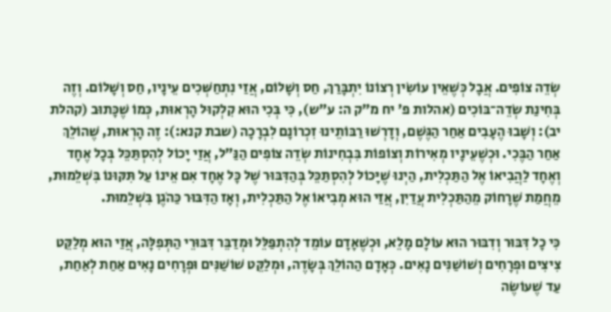שְׂדֵה צוֹפִים. אֲבָל כְּשֶׁאֵין עוֹשִׂין רְצוֹנוֹ יִתְבָּרַךְ, חַס וְשָׁלוֹם, אֲזַי נִתְחַשְּׁכִים עֵינָיו, חַס וְשָׁלוֹם. וְזֶה בְּחִינַת שְׂדֵה־בּוֹכִים (אהלות פ’ יח מ”ק ה: ע”ש), כִּי בְּכִי הוּא קִלְקוּל הָרְאוּת, כְּמוֹ שֶׁכָּתוּב (קהלת יב): וְשָׁבוּ הֶעָבִים אַחַר הַגֶּשֶׁם, וְדָרְשׁוּ רַבּוֹתֵינוּ זִכְרוֹנָם לִבְרָכָה (שבת קנא:): זֶה הָרְאוּת, שֶׁהוֹלֵךְ אַחַר הַבֶּכִי. וּכְשֶׁעֵינָיו מְאִירוֹת וְצוֹפוֹת בִּבְחִינוֹת שְׂדֵה צוֹפִים הַנַּ”ל, אֲזַי יָכוֹל לְהִסְתַּכֵּל בְּכָל אֶחָד וְאֶחָד לַהֲבִיאוֹ אֶל הַתַּכְלִית, הַיְנוּ שֶׁיָּכוֹל לְהִסְתַּכֵּל בְּהַדִּבּוּר שֶׁל כָּל אֶחָד אִם אֵינוֹ עַל תִּקּוּנוֹ בִּשְׁלֵמוּת, מֵחֲמַת שֶׁרָחוֹק מֵהַתַּכְלִית עֲדַיִן, אֲזַי הוּא מְבִיאוֹ אֶל הַתַּכְלִית, וְאָז הַדִּבּוּר כַּהֹגֶן בִּשְׁלֵמוּת.

כִּי כָל דִּבּוּר וְדִבּוּר הוּא עוֹלָם מָלֵא, וּכְשֶׁאָדָם עוֹמֵד לְהִתְפַּלֵּל וּמְדַבֵּר דִּבּוּרֵי הַתְּפִלָּה, אֲזַי הוּא מְלַקֵּט צִיצִים וּפְרָחִים וְשׁוֹשַׁנִּים נָאִים. כְּאָדָם הַהוֹלֵךְ בְּשָׂדֶה, וּמְלַקֵּט שׁוֹשַׁנִּים וּפְרָחִים נָאִים אַחַת לְאַחַת, עַד שֶׁעוֹשֶׂה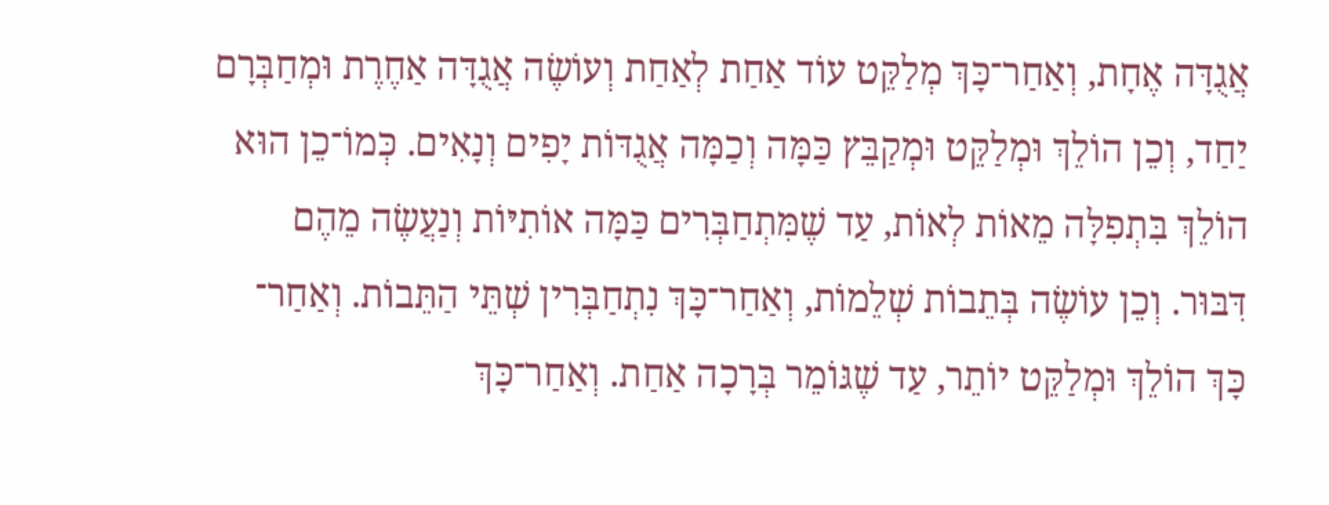אֲגֻדָּה אֶחָת, וְאַחַר־כָּךְ מְלַקֵּט עוֹד אַחַת לְאַחַת וְעוֹשֶׂה אֲגֻדָּה אַחֶרֶת וּמְחַבְּרָם יַחַד, וְכֵן הוֹלֵךְ וּמְלַקֵּט וּמְקַבֵּץ כַּמָּה וְכַמָּה אֲגֻדּוֹת יָפִים וְנָאִים. כְּמוֹ־כֵן הוּא הוֹלֵךְ בִּתְפִלָּה מֵאוֹת לְאוֹת, עַד שֶׁמִּתְחַבְּרִים כַּמָּה אוֹתִיּוֹת וְנַעֲשֶׂה מֵהֶם דִּבּוּר. וְכֵן עוֹשֶׂה בְּתֵבוֹת שְׁלֵמוֹת, וְאַחַר־כָּךְ נִתְחַבְּרִין שְׁתֵּי הַתֵּבוֹת. וְאַחַר־ כָּךְ הוֹלֵךְ וּמְלַקֵּט יוֹתֵר, עַד שֶׁגּוֹמֵר בְּרָכָה אַחַת. וְאַחַר־כָּךְ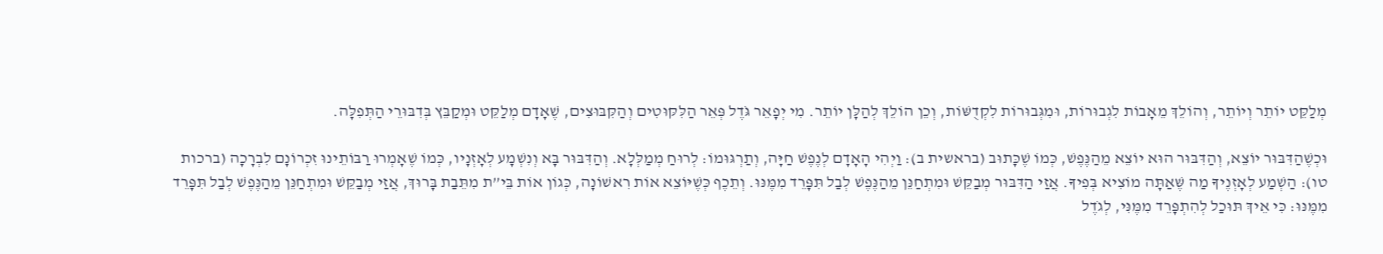מְלַקֵּט יוֹתֵר וְיוֹתֵר, וְהוֹלֵךְ מֵאָבוֹת לִגְבוּרוֹת, וּמִגְּבוּרוֹת לִקְדֻשּׁוֹת, וְכֵן הוֹלֵךְ לְהַלָּן יוֹתֵר. מִי יְפָאֵר גֹּדֶל פְּאֵר הַלִּקּוּטִים וְהַקִּבּוּצִים, שֶׁאָדָם מְלַקֵּט וּמְקַבֵּץ בְּדִבּוּרֵי הַתְּפִלָּה.

וּכְשֶׁהַדִּבּוּר יוֹצֵא, וְהַדִּבּוּר הוּא יוֹצֵא מֵהַנֶּפֶשׁ, כְּמוֹ שֶׁכָּתוּב (בראשית ב): וַיְהִי הָאָדָם לְנֶפֶשׁ חַיָּה, וְתַרְגּוּמוֹ: לְרוּחַ מְמַלְּלָא. וְהַדִּבּוּר בָּא וְנִשְׁמָע לְאָזְנָיו, כְּמוֹ שֶׁאָמְרוּ רַבּוֹתֵינוּ זִכְרוֹנָם לִבְרָכָה (ברכות טו): הַשְׁמַע לְאָזְנֶיךָ מַה שֶּׁאַתָּה מוֹצִיא בְּפִיךָ. אֲזַי הַדִּבּוּר מְבַקֵּשׁ וּמִתְחַנֵּן מֵהַנֶּפֶשׁ לְבַל תִּפָּרֵד מִמֶּנּוּ. וְתֵכֶף כְּשֶׁיּוֹצֵא אוֹת רִאשׁוֹנָה, כְּגוֹן אוֹת בֵּי”ת מִתֵּבַת בָּרוּךְ, אֲזַי מְבַקֵּשׁ וּמִתְחַנֵּן מֵהַנֶּפֶשׁ לְבַל תִּפָּרֵד מִמֶּנּוּ: כִּי אֵיךְ תּוּכַל לְהִתְפָּרֵד מִמֶּנִּי, לְגֹדֶל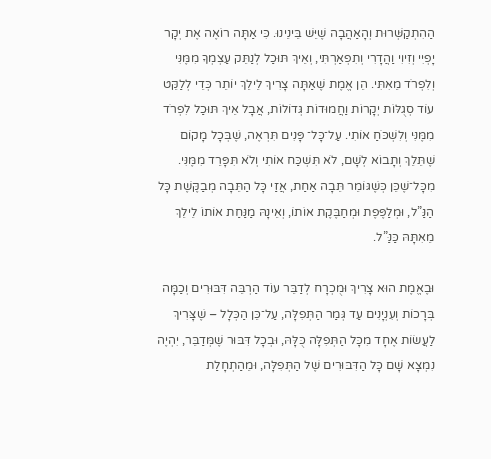הַהִתְקַשְּׁרוּת וְהָאַהֲבָה שֶׁיֵּשׁ בֵּינֵינוּ. כִּי אַתָּה רוֹאֶה אֶת יְקָר יָפְיִי וְזִיוִי וַהֲדָרִי וְתִפְאַרְתִּי, וְאֵיךְ תּוּכַל לְנַתֵּק עַצְמְךָ מִמֶּנִּי וְלִפְרֹד מֵאִתִּי. הֵן אֱמֶת שֶׁאַתָּה צָרִיךְ לֵילֵךְ יוֹתֵר כְּדֵי לְלַקֵּט עוֹד סְגֻלּוֹת יְקָרוֹת וַחֲמוּדוֹת גְּדוֹלוֹת, אֲבָל אֵיךְ תּוּכַל לִפְרֹד מִמֶּנִּי וְלִשְׁכֹּחַ אוֹתִי. עַל־כָּל־ פָּנִים תִּרְאֶה, שֶׁבְּכָל מָקוֹם שֶׁתֵּלֵךְ וְתָבוֹא לְשָׁם, לֹא תִּשְׁכַּח אוֹתִי וְלֹא תִּפָּרֵד מִמֶּנִּי. מִכָּל־שֶׁכֵּן כְּשֶׁגּוֹמֵר תֵּבָה אַחַת, אֲזַי כָּל הַתֵּבָה מְבַקֶּשֶׁת כָּל הַנַּ”ל, וּמְלַפֶּפֶת וּמְחַבֶּקֶת אוֹתוֹ, וְאֵינָהּ מַנַּחַת אוֹתוֹ לֵילֵךְ מֵאִתָּהּ כַּנַּ”ל.

וּבֶאֱמֶת הוּא צָרִיךְ וּמֻכְרָח לְדַבֵּר עוֹד הַרְבֵּה דִּבּוּרִים וְכַמָּה בְּרָכוֹת וְעִנְיָנִים עַד גְּמַר הַתְּפִלָּה, עַל־כֵּן הַכְּלָל – שֶׁצָּרִיךְ לַעֲשׂוֹת אֶחָד מִכָּל הַתְּפִלָּה כֻּלָּהּ, וּבְכָל דִּבּוּר שֶׁמְּדַבֵּר, יִהְיֶה נִמְצָא שָׁם כָּל הַדִּבּוּרִים שֶׁל הַתְּפִלָּה, וּמֵהַתְחָלַת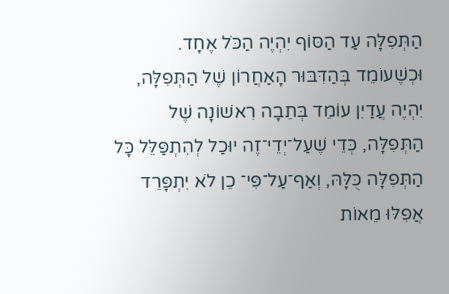הַתְּפִלָּה עַד הַסּוֹף יִהְיֶה הַכֹּל אֶחָד. וּכְשֶׁעוֹמֵד בְּהַדִּבּוּר הָאַחֲרוֹן שֶׁל הַתְּפִלָּה, יִהְיֶה עֲדַיִן עוֹמֵד בְּתֵבָה רִאשׁוֹנָה שֶׁל הַתְּפִלָּה, כְּדֵי שֶׁעַל־יְדֵי־זֶה יוּכַל לְהִתְפַּלֵּל כָּל הַתְּפִלָּה כֻּלָּהּ, וְאַף־עַל־פִּי־ כֵן לֹא יִתְפָּרֵד אֲפִלּוּ מֵאוֹת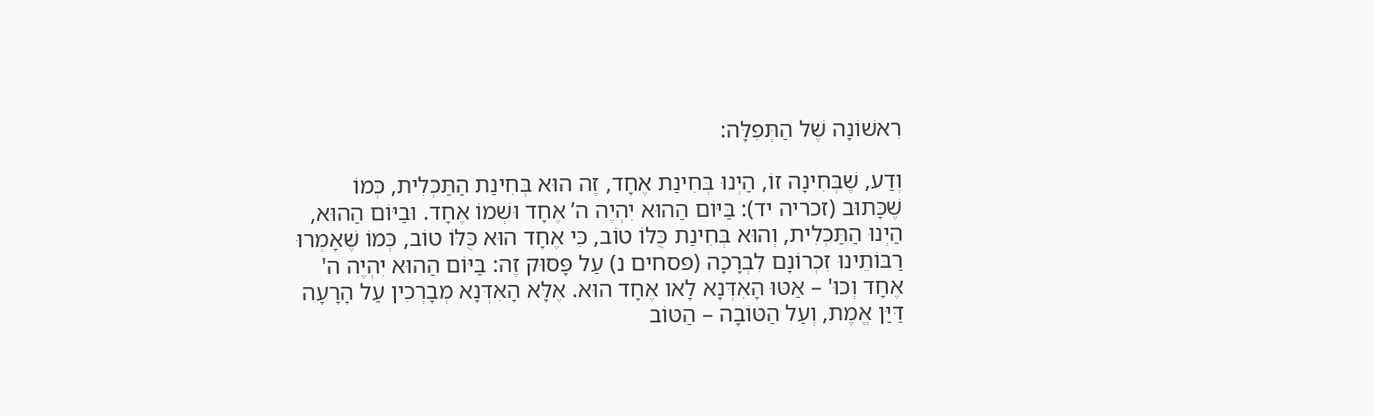רִאשׁוֹנָה שֶׁל הַתְּפִלָּה:

וְדַע, שֶׁבְּחִינָה זוֹ, הַיְנוּ בְּחִינַת אֶחָד, זֶה הוּא בְּחִינַת הַתַּכְלִית, כְּמוֹ שֶׁכָּתוּב (זכריה יד): בַּיּוֹם הַהוּא יִהְיֶה ה’ אֶחָד וּשְׁמוֹ אֶחָד. וּבַיּוֹם הַהוּא, הַיְנוּ הַתַּכְלִית, וְהוּא בְּחִינַת כֻּלּוֹ טוֹב, כִּי אֶחָד הוּא כֻּלּוֹ טוֹב, כְּמוֹ שֶׁאָמְרוּ רַבּוֹתֵינוּ זִכְרוֹנָם לִבְרָכָה (פסחים נ) עַל פָּסוּק זֶה: בַּיּוֹם הַהוּא יִהְיֶה ה' אֶחָד וְכוּ' – אַטּוּ הָאִדְּנָא לָאו אֶחָד הוּא. אֶלָּא הָאִדְּנָא מְבָרְכִין עַל הָרָעָה דַּיַּן אֱמֶת, וְעַל הַטּוֹבָה – הַטּוֹב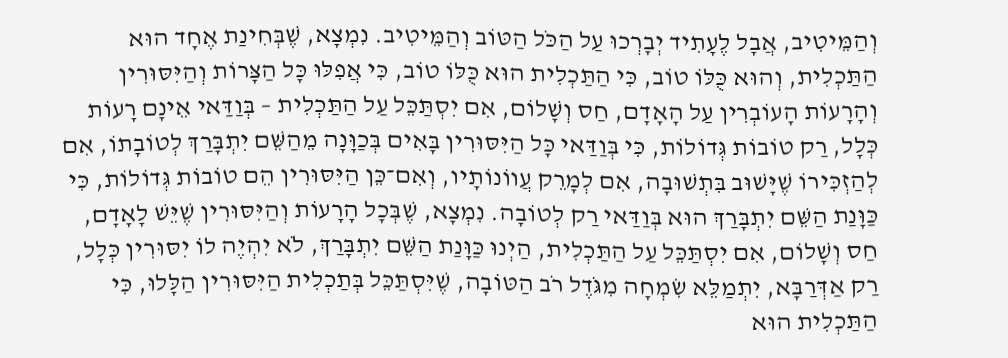וְהַמֵּיטִיב, אֲבָל לֶעָתִיד יְבָרְכוּ עַל הַכֹּל הַטּוֹב וְהַמֵּיטִיב. נִמְצָא, שֶׁבְּחִינַת אֶחָד הוּא הַתַּכְלִית, וְהוּא כֻּלּוֹ טוֹב, כִּי הַתַּכְלִית הוּא כֻּלּוֹ טוֹב, כִּי אֲפִלּוּ כָּל הַצָּרוֹת וְהַיִּסּוּרִין וְהָרָעוֹת הָעוֹבְרִין עַל הָאָדָם, חַס וְשָׁלוֹם, אִם יִסְתַּכֵּל עַל הַתַּכְלִית – בְּוַדַּאי אֵינָם רָעוֹת כְּלָל, רַק טוֹבוֹת גְּדוֹלוֹת, כִּי בְּוַדַּאי כָּל הַיִּסּוּרִין בָּאִים בְּכַוָּנָה מֵהַשֵּׁם יִתְבָּרַךְ לְטוֹבָתוֹ, אִם לְהַזְכִּירוֹ שֶׁיָּשׁוּב בִּתְשׁוּבָה, אִם לְמָרֵק עֲווֹנוֹתָיו, וְאִם־כֵּן הַיִּסּוּרִין הֵם טוֹבוֹת גְּדוֹלוֹת, כִּי כַּוָּנַת הַשֵּׁם יִתְבָּרַךְ הוּא בְּוַדַּאי רַק לְטוֹבָה. נִמְצָא, שֶׁבְּכָל הָרָעוֹת וְהַיִּסּוּרִין שֶׁיֵּשׁ לָאָדָם, חַס וְשָׁלוֹם, אִם יִסְתַּכֵּל עַל הַתַּכְלִית, הַיְנוּ כַּוָּנַת הַשֵּׁם יִתְבָּרַךְ, לֹא יִהְיֶה לוֹ יִסּוּרִין כְּלָל, רַק אַדְּרַבָּא, יִתְמַלֵּא שִׂמְחָה מִגֹּדֶל רֹב הַטּוֹבָה, שֶׁיִּסְתַּכֵּל בְּתַכְלִית הַיִּסּוּרִין הַלָּלוּ, כִּי הַתַּכְלִית הוּא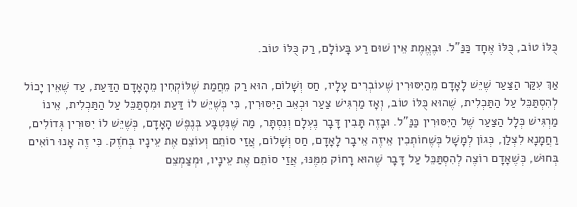כֻּלּוֹ טוֹב, כֻּלּוֹ אֶחָד כַּנַּ"ל. וּבֶאֱמֶת אֵין שׁוּם רַע בָּעוֹלָם, רַק כֻּלּוֹ טוֹב.

אַךְ עִקַּר הַצַּעַר שֶׁיֵּשׁ לָאָדָם מֵהַיִּסּוּרִין שֶׁעוֹבְרִים עָלָיו, חַס וְשָׁלוֹם, הוּא רַק מֵחֲמַת שֶׁלּוֹקְחִין מֵהָאָדָם הַדַּעַת, עַד שֶׁאֵין יָכוֹל לְהִסְתַּכֵּל עַל הַתַּכְלִית, שֶׁהוּא כֻּלּוֹ טוֹב, וְאָז מַרְגִּישׁ צַעַר וּכְאֵב הַיִּסּוּרִין, כִּי כְּשֶׁיֵּשׁ לוֹ דַּעַת וּמִסְתַּכֵּל עַל הַתַּכְלִית, אֵינוֹ מַרְגִּישׁ כְּלָל הַצַּעַר שֶׁל הַיִּסּוּרִין כַּנַּ”ל. וּבָזֶה תָּבִין דָּבָר נֶעְלָם וְנִסְתָּר, מַה שֶּׁנִּטְבָּע בְּנֶפֶשׁ הָאָדָם, כְּשֶׁיֵּשׁ לוֹ יִסּוּרִין גְּדוֹלִים, רַחֲמָנָא לִצְלַן, כְּגוֹן לְמָשָׁל כְּשֶׁחוֹתְכִין אֵיזֶה אֵיבָר לָאָדָם, חַס וְשָׁלוֹם, אֲזַי סוֹתֵם וְעוֹצֵם אֶת עֵינָיו בְּחֹזֶק. כִּי זֶה אָנוּ רוֹאִים בְּחוּשׁ, כְּשֶׁאָדָם רוֹצֶה לְהִסְתַּכֵּל עַל דָּבָר שֶׁהוּא רָחוֹק מִמֶּנּוּ, אֲזַי סוֹתֵם אֶת עֵינָיו, וּמְצַמְצֵם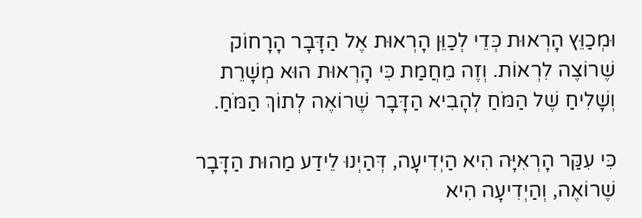וּמְכַוֵּץ הָרְאוּת כְּדֵי לְכַוֵּן הָרְאוּת אֶל הַדָּבָר הָרָחוֹק שֶׁרוֹצֶה לִרְאוֹת. וְזֶה מֵחֲמַת כִּי הָרְאוּת הוּא מְשָׁרֵת וְשָׁלִיחַ שֶׁל הַמֹּחַ לְהָבִיא הַדָּבָר שֶׁרוֹאֶה לְתוֹךְ הַמֹּחַ.

כִּי עִקַּר הָרְאִיָּה הִיא הַיְדִיעָה, דְּהַיְנוּ לֵידַע מַהוּת הַדָּבָר שֶׁרוֹאֶה, וְהַיְדִיעָה הִיא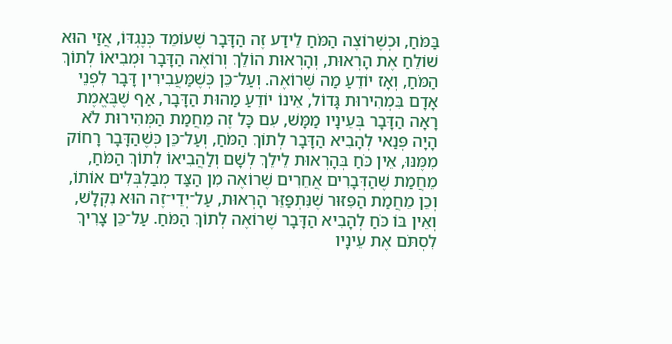בַּמֹּחַ, וּכְשֶׁרוֹצֶה הַמֹּחַ לֵידַע זֶה הַדָּבָר שֶׁעוֹמֵד כְּנֶגְדּוֹ, אֲזַי הוּא שׁוֹלֵחַ אֶת הָרְאוּת, וְהָרְאוּת הוֹלֵךְ וְרוֹאֶה הַדָּבָר וּמְבִיאוֹ לְתוֹךְ הַמֹּחַ, וְאָז יוֹדֵעַ מַה שֶּׁרוֹאֶה. וְעַל־כֵּן כְּשֶׁמַּעֲבִירִין דָּבָר לִפְנֵי אָדָם בִּמְהִירוּת גָּדוֹל, אֵינוֹ יוֹדֵעַ מַהוּת הַדָּבָר, אַף שֶׁבֶּאֱמֶת רָאָה הַדָּבָר בְּעֵינָיו מַמָּשׁ, עִם כָּל זֶה מֵחֲמַת הַמְּהִירוּת לֹא הָיָה פְּנַאי לְהָבִיא הַדָּבָר לְתוֹךְ הַמֹּחַ, וְעַל־כֵּן כְּשֶׁהַדָּבָר רָחוֹק מִמֶּנּוּ, אֵין כֹּחַ בְּהָרְאוּת לֵילֵךְ לְשָׁם וְלַהֲבִיאוֹ לְתוֹךְ הַמֹּחַ, מֵחֲמַת שֶׁהַדְּבָרִים אֲחֵרִים שֶׁרוֹאֶה מִן הַצַּד מְבַלְבְּלִים אוֹתוֹ, וְכֵן מֵחֲמַת הַפִּזּוּר שֶׁנִּתְפַּזֵּר הָרְאוּת, עַל־יְדֵי־זֶה הוּא נִקְלָשׁ, וְאֵין בּוֹ כֹּחַ לְהָבִיא הַדָּבָר שֶׁרוֹאֶה לְתוֹךְ הַמֹּחַ. עַל־כֵּן צָרִיךְ לִסְתֹּם אֶת עֵינָיו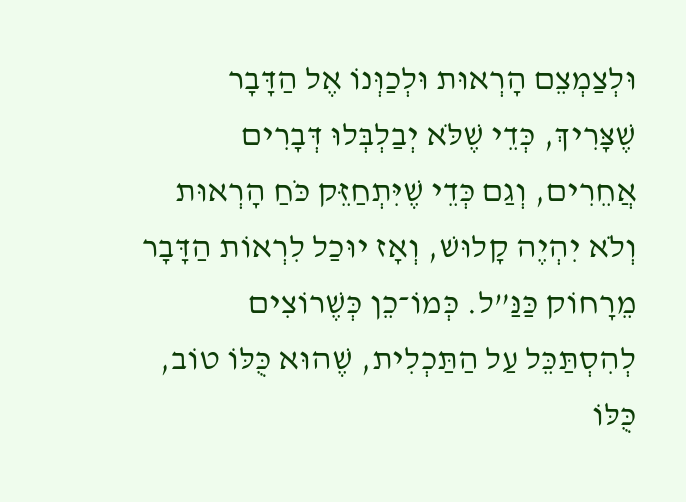וּלְצַמְצֵם הָרְאוּת וּלְכַוְּנוֹ אֶל הַדָּבָר שֶׁצָּרִיךְ, כְּדֵי שֶׁלֹּא יְבַלְבְּלוּ דְּבָרִים אֲחֵרִים, וְגַם כְּדֵי שֶׁיִּתְחַזֵּק כֹּחַ הָרְאוּת וְלֹא יִהְיֶה קָלוּשׁ, וְאָז יוּכַל לִרְאוֹת הַדָּבָר מֵרָחוֹק כַּנַּ”ל. כְּמוֹ־כֵן כְּשֶׁרוֹצִים לְהִסְתַּכֵּל עַל הַתַּכְלִית, שֶׁהוּא כֻּלּוֹ טוֹב, כֻּלּוֹ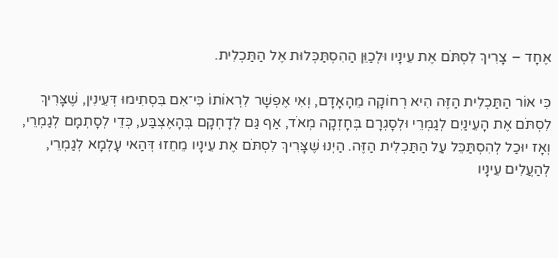אֶחָד – צָרִיךְ לִסְתֹּם אֶת עֵינָיו וּלְכַוֵּן הַהִסְתַּכְּלוּת אֶל הַתַּכְלִית.

כִּי אוֹר הַתַּכְלִית הַזֶּה הִיא רְחוֹקָה מֵהָאָדָם, וְאִי אֶפְשָׁר לִרְאוֹתוֹ כִּי־אִם בִּסְתִימוּ דְּעֵינִין, שֶׁצָּרִיךְ לִסְתֹּם אֶת הָעֵינַיִם לְגַמְרֵי וּלְסָגְרָם בְּחָזְקָה מְאֹד, אַף גַּם לְדָחְקָם בְּהָאֶצְבַּע, כְּדֵי לְסָתְמָם לְגַמְרֵי, וְאָז יוּכַל לְהִסְתַּכֵּל עַל הַתַּכְלִית הַזֶּה. הַיְנוּ שֶׁצָּרִיךְ לִסְתֹּם אֶת עֵינָיו מֵחֵזוּ דְּהַאי עָלְמָא לְגַמְרֵי, לְהַעֲלִים עֵינָיו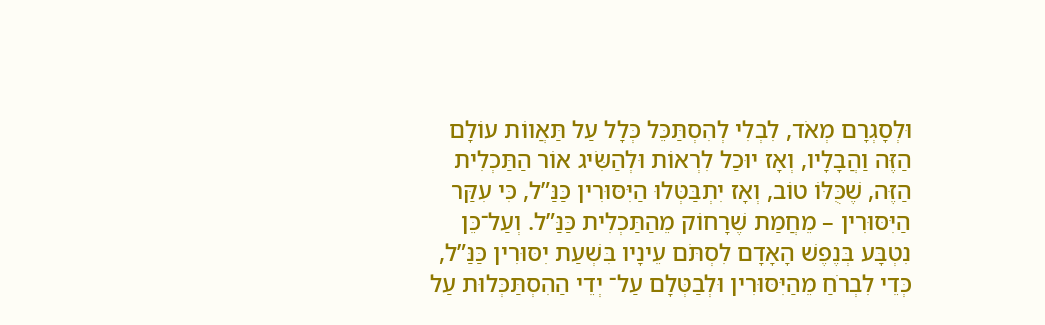וּלְסָגְרָם מְאֹד, לִבְלִי לְהִסְתַּכֵּל כְּלָל עַל תַּאֲווֹת עוֹלָם הַזֶּה וַהֲבָלָיו, וְאָז יוּכַל לִרְאוֹת וּלְהַשִּׂיג אוֹר הַתַּכְלִית הַזֶּה, שֶׁכֻּלּוֹ טוֹב, וְאָז יִתְבַּטְּלוּ הַיִּסּוּרִין כַּנַּ”ל, כִּי עִקַּר הַיִּסּוּרִין – מֵחֲמַת שֶׁרָחוֹק מֵהַתַּכְלִית כַּנַּ”ל. וְעַל־כֵּן נִטְבָּע בְּנֶפֶשׁ הָאָדָם לִסְתֹּם עֵינָיו בִּשְׁעַת יִסּוּרִין כַּנַּ”ל, כְּדֵי לִבְרֹחַ מֵהַיִּסּוּרִין וּלְבַטְּלָם עַל־ יְדֵי הַהִסְתַּכְּלוּת עַל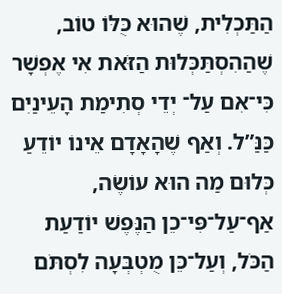הַתַּכְלִית, שֶׁהוּא כֻּלּוֹ טוֹב, שֶׁהַהִסְתַּכְּלוּת הַזֹּאת אִי אֶפְשָׁר כִּי־אִם עַל־ יְדֵי סְתִימַת הָעֵינַיִם כַּנַּ”ל. וְאַף שֶׁהָאָדָם אֵינוֹ יוֹדֵעַ כְּלוּם מַה הוּא עוֹשֶׂה, אַף־עַל־פִּי־כֵן הַנֶּפֶשׁ יוֹדַעַת הַכֹּל, וְעַל־כֵּן מֻטְבְּעָה לִסְתֹּם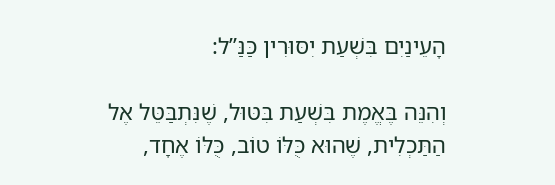הָעֵינַיִם בִּשְׁעַת יִסּוּרִין כַּנַּ”ל:

וְהִנֵּה בֶּאֱמֶת בִּשְׁעַת בִּטּוּל, שֶׁנִּתְבַּטֵּל אֶל הַתַּכְלִית, שֶׁהוּא כֻּלּוֹ טוֹב, כֻּלּוֹ אֶחָד,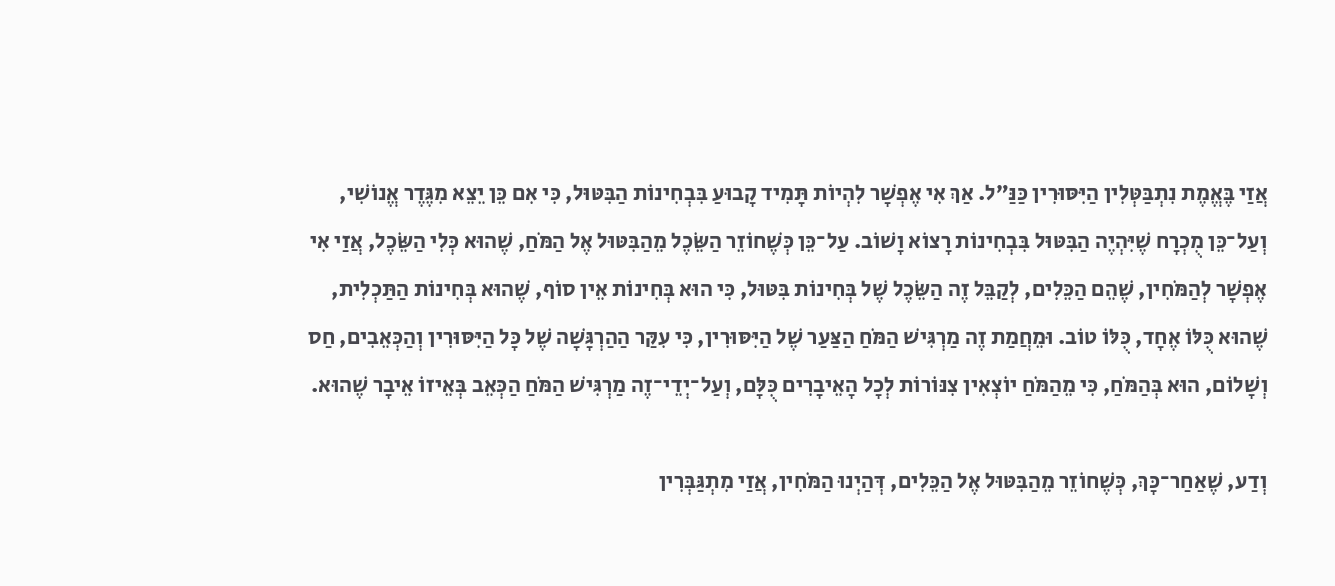אֲזַי בֶּאֱמֶת נִתְבַּטְּלִין הַיִּסּוּרִין כַּנַּ”ל. אַךְ אִי אֶפְשָׁר לִהְיוֹת תָּמִיד קָבוּעַ בִּבְחִינוֹת הַבִּטּוּל, כִּי אִם כֵּן יֵצֵא מִגֶּדֶר אֱנוֹשִׁי, וְעַל־כֵּן מֻכְרָח שֶׁיִּהְיֶה הַבִּטּוּל בִּבְחִינוֹת רָצוֹא וָשׁוֹב. עַל־כֵּן כְּשֶׁחוֹזֵר הַשֵּׂכֶל מֵהַבִּטּוּל אֶל הַמֹּחַ, שֶׁהוּא כְּלִי הַשֵּׂכֶל, אֲזַי אִי אֶפְשָׁר לְהַמֹּחִין, שֶׁהֵם הַכֵּלִים, לְקַבֵּל זֶה הַשֵּׂכֶל שֶׁל בְּחִינוֹת בִּטּוּל, כִּי הוּא בְּחִינוֹת אֵין סוֹף, שֶׁהוּא בְּחִינוֹת הַתַּכְלִית, שֶׁהוּא כֻּלּוֹ אֶחָד, כֻּלּוֹ טוֹב. וּמֵחֲמַת זֶה מַרְגִּישׁ הַמֹּחַ הַצַּעַר שֶׁל הַיִּסּוּרִין, כִּי עִקַּר הַהַרְגָּשָׁה שֶׁל כָּל הַיִּסּוּרִין וְהַכְּאֵבִים, חַס וְשָׁלוֹם, הוּא בְּהַמֹּחַ, כִּי מֵהַמֹּחַ יוֹצְאִין צִנּוֹרוֹת לְכָל הָאֵיבָרִים כֻּלָּם, וְעַל־יְדֵי־זֶה מַרְגִּישׁ הַמֹּחַ הַכְּאֵב בְּאֵיזוֹ אֵיבָר שֶׁהוּא.

וְדַע, שֶׁאַחַר־כָּךְ, כְּשֶׁחוֹזֵר מֵהַבִּטּוּל אֶל הַכֵּלִים, דְּהַיְנוּ הַמֹּחִין, אֲזַי מִתְגַּבְּרִין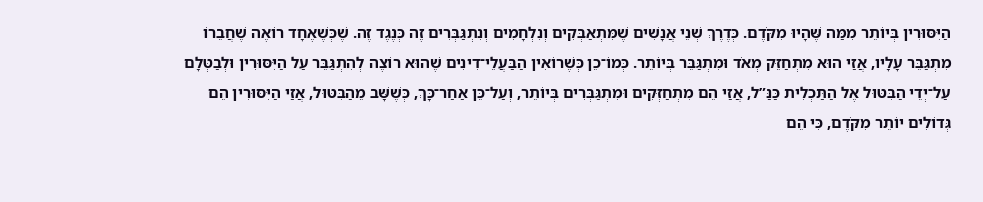הַיִּסּוּרִין בְּיוֹתֵר מִמַּה שֶּׁהָיוּ מִקֹּדֶם. כְּדֶרֶךְ שְׁנֵי אֲנָשִׁים שֶׁמִּתְאַבְּקִים וְנִלְחָמִים וְנִתְגַּבְּרִים זֶה כְּנֶגֶד זֶה. שֶׁכְּשֶׁאֶחָד רוֹאֶה שֶׁחֲבֵרוֹ מִתְגַּבֵּר עָלָיו, אֲזַי הוּא מִתְחַזֵּק מְאֹד וּמִתְגַּבֵּר בְּיוֹתֵר. כְּמוֹ־כֵן כְּשֶׁרוֹאִין הַבַּעֲלֵי־דִינִים שֶׁהוּא רוֹצֶה לְהִתְגַּבֵּר עַל הַיִּסּוּרִין וּלְבַטְּלָם עַל־יְדֵי הַבִּטּוּל אֶל הַתַּכְלִית כַּנַּ”ל, אֲזַי הֵם מִתְחַזְּקִים וּמִתְגַּבְּרִים בְּיוֹתֵר, וְעַל־כֵּן אַחַר־כָּךְ, כְּשֶׁשָּׁב מֵהַבִּטּוּל, אֲזַי הַיִּסּוּרִין הֵם גְּדוֹלִים יוֹתֵר מִקֹּדֶם, כִּי הֵם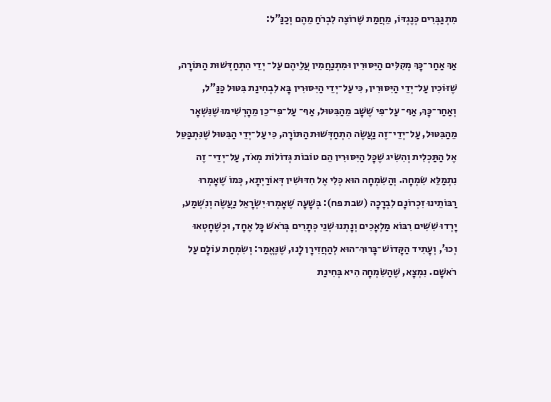מִתְגַּבְּרִים כְּנֶגְדּוֹ, מֵחֲמַת שֶׁרוֹצֶה לִבְרֹחַ מֵהֶם וְכַנַּ”ל:

אַךְ אַחַר־כָּךְ מְקִלִּים הַיִּסּוּרִין וּמִתְנַחֲמִין עֲלֵיהֶם עַל־ יְדֵי הִתְחַדְּשׁוּת הַתּוֹרָה, שֶׁזּוֹכִין עַל־יְדֵי הַיִּסּוּרִין, כִּי עַל־יְדֵי הַיִּסּוּרִין בָּא לִבְחִינַת בִּטּוּל כַּנַּ”ל, וְאַחַר־כָּךְ, אַף־ עַל־פִּי שֶׁשָּׁב מֵהַבִּטּוּל, אַף־ עַל־פִּי־כֵן מֵהָרְשִׁימוּ שֶׁנִּשְׁאָר מֵהַבִּטּוּל, עַל־יְדֵי־זֶה נַעֲשֶׂה הִתְחַדְּשׁוּת הַתּוֹרָה, כִּי עַל־יְדֵי הַבִּטּוּל שֶׁנִּתְבַּטֵּל אֶל הַתַּכְלִית וְהִשִּׂיג שֶׁכָּל הַיִּסּוּרִין הֵם טוֹבוֹת גְּדוֹלוֹת מְאֹד, עַל־יְדֵי־ זֶה נִתְמַלֵּא שִׂמְחָה. וְהַשִּׂמְחָה הוּא כְּלִי אֶל חִדּוּשִׁין דְּאוֹרַיְתָא, כְּמוֹ שֶׁאָמְרוּ רַבּוֹתֵינוּ זִכְרוֹנָם לִבְרָכָה (שבת פח): בְּשָׁעָה שֶׁאָמְרוּ יִשְׂרָאֵל נַעֲשֶׂה וְנִשְׁמַע, יָרְדוּ שִׁשִּׁים רִבּוֹא מַלְאָכִים וְנָתְנוּ שְׁנֵי כְּתָרִים בְּרֹאשׁ כָּל אֶחָד, וּכְשֶׁחָטְאוּ וְכוּ’, וְעָתִיד הַקָּדוֹשׁ־בָּרוּךְ־הוּא לְהַחֲזִירָן לָנוּ, שֶׁנֶּאֱמַר: וְשִׂמְחַת עוֹלָם עַל רֹאשָׁם. נִמְצָא, שֶׁהַשִּׂמְחָה הִיא בְּחִינַת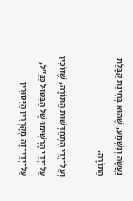נַעֲשֶׂה וְנִשְׁמַע, שֶׁהוּא בְּחִינַת קַבָּלַת הַתּוֹרָה.

וְעַל־יְדֵי הִתְחַדְּשׁוּת הַתּוֹרָה, שֶׁזּוֹכִין עַל־יְדֵי הָרְשִׁימוּ שֶׁל הַבִּטּוּל כַּנַּ”ל, עַל־יְדֵי־זֶה מְקָרְרִין הַיִּסּוּרִין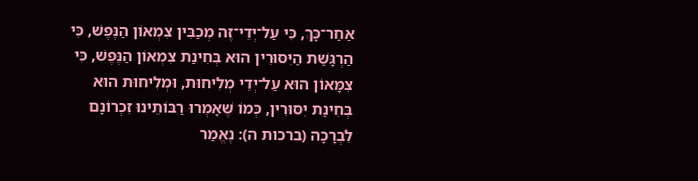אַחַר־כָּךְ, כִּי עַל־יְדֵי־זֶה מְכַבִּין צִמְאוֹן הַנֶּפֶשׁ, כִּי הַרְגָּשַׁת הַיִּסּוּרִין הוּא בְּחִינַת צִמְאוֹן הַנֶּפֶשׁ, כִּי צִמָּאוֹן הוּא עַל־יְדֵי מְלִיחוּת, וּמְלִיחוּת הוּא בְּחִינַת יִסּוּרִין, כְּמוֹ שֶׁאָמְרוּ רַבּוֹתֵינוּ זִכְרוֹנָם לִבְרָכָה (ברכות ה): נֶאֱמַר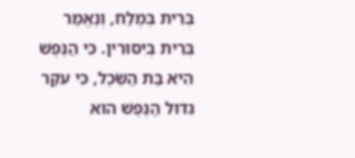בְּרִית בְּמֶלַח, וְנֶאֱמַר בְּרִית בְּיִסּוּרִין. כִּי הַנֶּפֶשׁ הִיא בַּת הַשֵּׂכֶל, כִּי עִקַּר גִּדּוּל הַנֶּפֶשׁ הוּא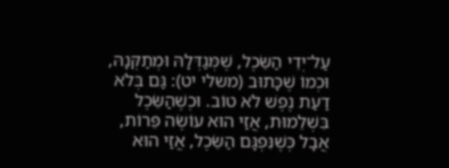עַל־יְדֵי הַשֵּׂכֶל, שֶׁמְּגַדְּלָהּ וּמְתַקְּנָהּ, וּכְמוֹ שֶׁכָּתוּב (משלי יט): גַּם בְּלֹא דַעַת נֶפֶשׁ לֹא טוֹב. וּכְשֶׁהַשֵּׂכֶל בִּשְׁלֵמוּת, אֲזַי הוּא עוֹשֶׂה פֵּרוֹת, אֲבָל כְּשֶׁנִּפְגָּם הַשֵּׂכֶל, אֲזַי הוּא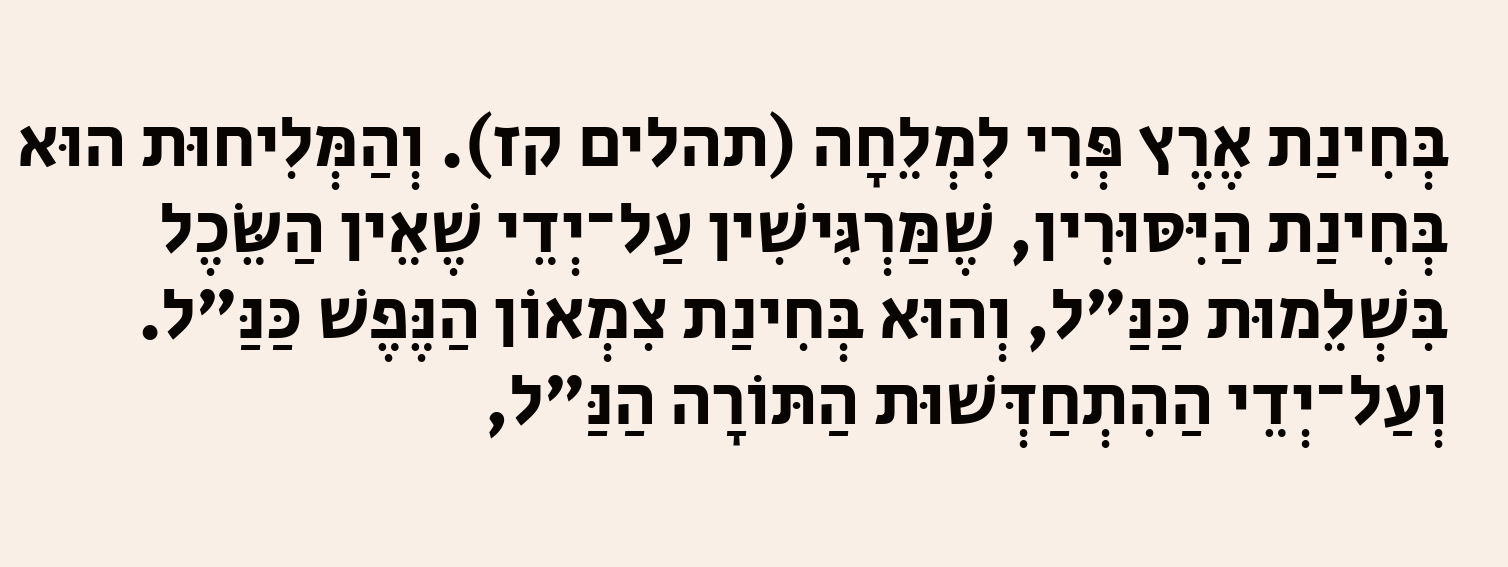בְּחִינַת אֶרֶץ פְּרִי לִמְלֵחָה (תהלים קז). וְהַמְּלִיחוּת הוּא בְּחִינַת הַיִּסּוּרִין, שֶׁמַּרְגִּישִׁין עַל־יְדֵי שֶׁאֵין הַשֵּׂכֶל בִּשְׁלֵמוּת כַּנַּ”ל, וְהוּא בְּחִינַת צִמְאוֹן הַנֶּפֶשׁ כַּנַּ”ל. וְעַל־יְדֵי הַהִתְחַדְּשׁוּת הַתּוֹרָה הַנַּ”ל,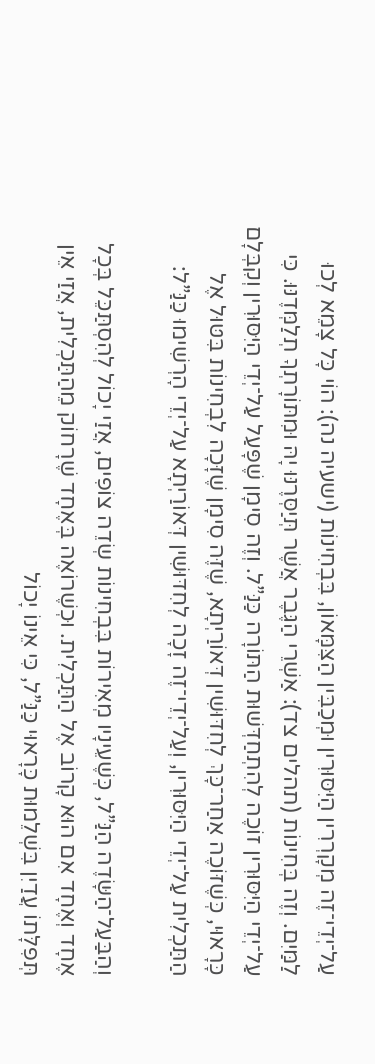עַל־יְדֵי־זֶה מְקָרְרִין הַיִּסּוּרִין וּמְכַבִּין הַצִּמָּאוֹן, בִּבְחִינוֹת (ישעיה נה): הוֹי כָּל צָמֵא לְכוּ לַמַּיִם. וְזֶה בְּחִינוֹת (תהלים צד): אַשְׁרֵי הַגֶּבֶר אֲשֶׁר תְּיַסְּרֶנּוּ יָהּ וּמִתּוֹרָתְךָ תְלַמְּדֶנּוּ. כִּי עַל־יְדֵי הַיִּסּוּרִין זוֹכֶה לְהִתְחַדְּשׁוּת הַתּוֹרָה כַּנַּ”ל. וְזֶה סִימָן שֶׁפָּעַל עַל־יְדֵי הַיִּסּוּרִין וְקִבְּלָם כָּרָאוּי, כְּשֶׁזּוֹכֶה אַחַר־כָּךְ לְחִדּוּשִׁין דְּאוֹרַיְתָא, שֶׁזֶּה סִימָן שֶׁזָּכָה לִבְחִינוֹת בִּטּוּל אֶל הַתַּכְלִית עַל־יְדֵי הַיִּסּוּרִין, וְעַל־יְדֵי־זֶה זָכָה לְחִדּוּשִׁין דְּאוֹרַיְתָא עַל־יְדֵי הָרְשִׁימוּ כַּנַּ”ל:

וְהַבַּעַל־הַשָּׂדֶה הַנַּ”ל, כְּשֶׁעֵינָיו מְאִירוֹת בִּבְחִינוֹת שְׂדֵה צוֹפִים, אֲזַי יָכוֹל לְהִסְתַּכֵּל בְּכָל אֶחָד וְאֶחָד אִם הוּא קָרוֹב אֶל הַתַּכְלִית. וּכְשֶׁרוֹאֶה בְּאֶחָד שֶׁרָחוֹק מֵהַתַּכְלִית, אֲזַי אֵין תְּפִלָּתוֹ עֲדַיִן בִּשְׁלֵמוּת כָּרָאוּי כַּנַּ”ל, כִּי אֵינוֹ יָכוֹל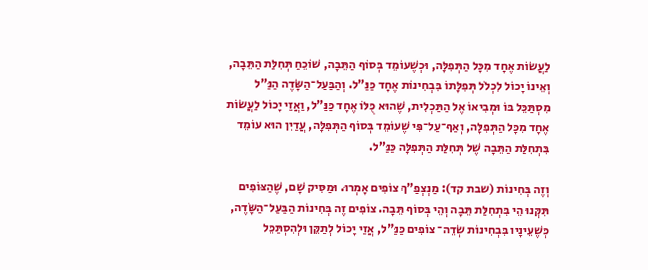לַעֲשׂוֹת אֶחָד מִכָּל הַתְּפִלָּה, וּכְשֶׁעוֹמֵד בְּסוֹף הַתֵּבָה, שׁוֹכֵחַ תְּחִלַּת הַתֵּבָה, וְאֵינוֹ יָכוֹל לִכְלֹל תְּפִלָּתוֹ בִּבְחִינוֹת אֶחָד כַּנַּ”ל. וְהַבַּעַל־הַשָּׂדֶה הַנַּ”ל מִסְתַּכֵּל בּוֹ וּמְבִיאוֹ אֶל הַתַּכְלִית, שֶׁהוּא כֻּלּוֹ אֶחָד כַּנַּ”ל, וַאֲזַי יָכוֹל לַעֲשׂוֹת אֶחָד מִכָּל הַתְּפִלָּה, וְאַף־עַל־פִּי שֶׁעוֹמֵד בְּסוֹף הַתְּפִלָּה, עֲדַיִן הוּא עוֹמֵד בִּתְחִלַּת הַתֵּבָה שֶׁל תְּחִלַּת הַתְּפִלָּה כַּנַּ”ל.

וְזֶה בְּחִינוֹת (שבת קד): מַנְצְפַ”ךְ צוֹפִים אָמְרוּ. וּמַסִּיק שָׁם, שֶׁהַצּוֹפִים תִּקְּנוּ הֵי בִּתְחִלַּת תֵּבָה וְהֵי בְּסוֹף תֵּבָה. צוֹפִים זֶה בְּחִינוֹת הַבַּעַל־הַשָּׂדֶה, כְּשֶׁעֵינָיו בִּבְחִינוֹת שְׂדֵה־ צוֹפִים כַּנַּ"ל, אֲזַי יָכוֹל לְתַקֵּן וּלְהִסְתַּכֵּל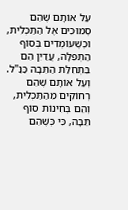עַל אוֹתָם שֶׁהֵם סְמוּכִים אֶל הַתַּכְלִית, וּכְשֶׁעוֹמְדִים בְּסוֹף הַתְּפִלָּה, עֲדַיִן הֵם בִּתְחִלַּת הַתֵּבָה כַּנַּ"ל. וְעַל אוֹתָם שֶׁהֵם רְחוֹקִים מֵהַתַּכְלִית, וְהֵם בְּחִינוֹת סוֹף תֵּבָה, כִּי כְּשֶׁהֵם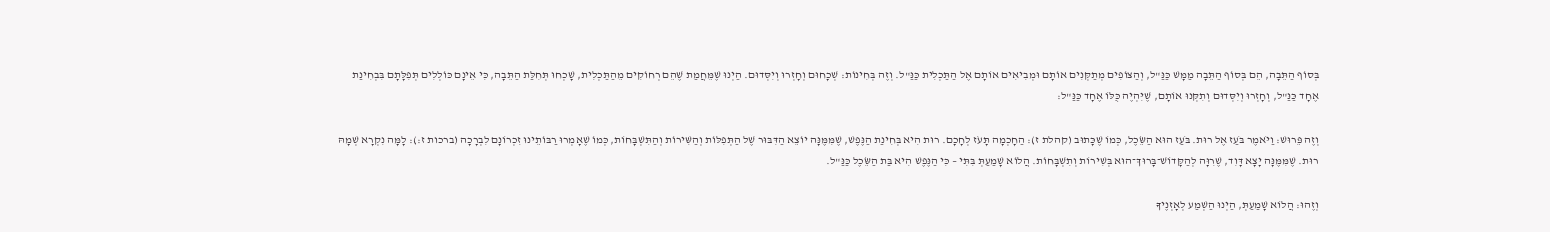בְּסוֹף הַתֵּבָה, הֵם בְּסוֹף הַתֵּבָה מַמָּשׁ כַּנַּ"ל, וְהַצּוֹפִים מְתַקְּנִים אוֹתָם וּמְבִיאִים אוֹתָם אֶל הַתַּכְלִית כַּנַּ"ל. וְזֶה בְּחִינוֹת: שְׁכָחוּם וְחָזְרוּ וְיִסְּדוּם. הַיְנוּ שֶׁמֵּחֲמַת שֶׁהֵם רְחוֹקִים מֵהַתַּכְלִית, שָׁכְחוּ תְּחִלַּת הַתֵּבָה, כִּי אֵינָם כּוֹלְלִים תְּפִלָּתָם בִּבְחִינַת אֶחָד כַּנַּ"ל, וְחָזְרוּ וְיִסְּדוּם וְתִקְּנוּ אוֹתָם, שֶׁיִּהְיֶה כֻּלּוֹ אֶחָד כַּנַּ"ל:

וְזֶה פֵּרוּשׁ: וַיֹּאמֶר בֹּעַז אֶל רוּת. בֹּעַז הוּא הַשֵּׂכֶל, כְּמוֹ שֶׁכָּתוּב (קהלת ז): הַחָכְמָה תָּעֹז לְחָכָם. רוּת הִיא בְּחִינַת הַנֶּפֶשׁ, שֶׁמִּמֶּנָּה יוֹצֵא הַדִּבּוּר שֶׁל הַתְּפִלּוֹת וְהַשִּׁירוֹת וְהַתִּשְׁבָּחוֹת, כְּמוֹ שֶׁאָמְרוּ רַבּוֹתֵינוּ זִכְרוֹנָם לִבְרָכָה (ברכות ז:): לָמָּה נִקְרָא שְׁמָהּ רוּת. שֶׁמִּמֶּנָּה יָצָא דָּוִד, שֶׁרִוָּה לְהַקָּדוֹשׁ־בָּרוּךְ־הוּא בְּשִׁירוֹת וְתִשְׁבָּחוֹת. הֲלוֹא שָׁמַעַתְּ בִּתִּי – כִּי הַנֶּפֶשׁ הִיא בַּת הַשֵּׂכֶל כַּנַּ"ל.

וְזֶהוּ: הֲלוֹא שָׁמַעַתְּ, הַיְנוּ הַשְׁמַע לְאָזְנֶיךָ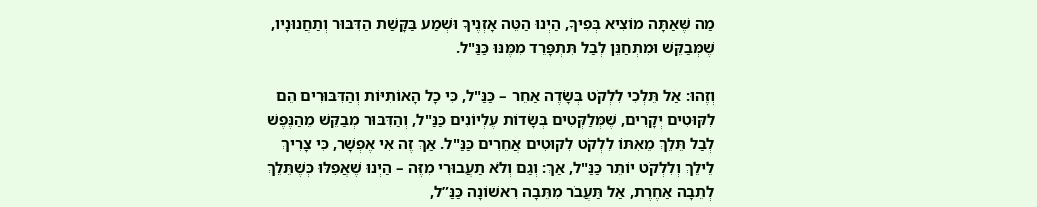מַה שֶּׁאַתָּה מוֹצִיא בְּפִיךָ, הַיְנוּ הַטֵּה אָזְנֶיךָ וּשְׁמַע בַּקָּשַׁת הַדִּבּוּר וְתַחֲנוּנָיו, שֶׁמְּבַקֵּשׁ וּמִתְחַנֵּן לְבַל תִּתְפָּרֵד מִמֶּנּוּ כַּנַּ"ל.

וְזֶהוּ: אַל תֵּלְכִי לִלְקֹט בְּשָׂדֶה אַחֵר – כַּנַּ"ל, כִּי כָל הָאוֹתִיּוֹת וְהַדִּבּוּרִים הֵם לִקּוּטִים יְקָרִים, שֶׁמְּלַקְּטִים בְּשָׂדוֹת עֶלְיוֹנִים כַּנַּ"ל, וְהַדִּבּוּר מְבַקֵּשׁ מֵהַנֶּפֶשׁ לְבַל תֵּלֵךְ מֵאִתּוֹ לִלְקֹט לִקּוּטִים אֲחֵרִים כַּנַּ"ל. אַךְ זֶה אִי אֶפְשָׁר, כִּי צָרִיךְ לֵילֵךְ וְלִלְקֹט יוֹתֵר כַּנַּ"ל, אַךְ: וְגַם וְלֹא תַעֲבוּרִי מִזֶּה – הַיְנוּ שֶׁאֲפִלּוּ כְּשֶׁתֵּלֵךְ לְתֵבָה אַחֶרֶת, אַל תַּעֲבֹר מִתֵּבָה רִאשׁוֹנָה כַּנַּ”ל,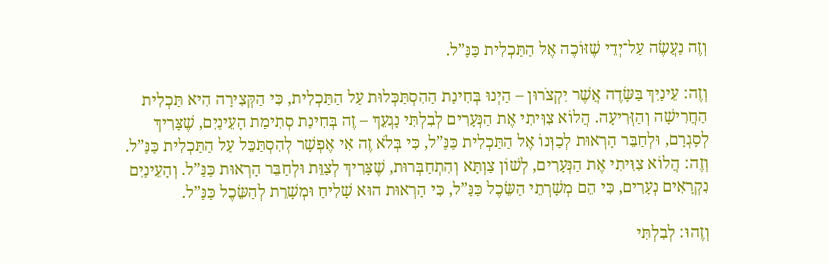וְזֶה נַעֲשֶׂה עַל־יְדֵי שֶׁזּוֹכֶה אֶל הַתַּכְלִית כַּנַּ”ל.

וְזֶה: עֵינַיִךְ בַּשָּׂדֶה אֲשֶׁר יִקְצֹרוּן – הַיְנוּ בְּחִינַת הַהִסְתַּכְּלוּת עַל הַתַּכְלִית, כִּי הַקְּצִירָה הִיא תַּכְלִית הַחֲרִישָׁה וְהַזְּרִיעָה. הֲלוֹא צִוִּיתִי אֶת הַנְּעָרִים לְבִלְתִּי נָגְעֵךְ – זֶה בְּחִינַת סְתִימַת הָעֵינַיִם, שֶׁצָּרִיךְ לְסָגְרָם, וּלְחַבֵּר הָרְאוּת לְכַוְּנוֹ אֶל הַתַּכְלִית כַּנַּ”ל, כִּי בְּלֹא זֶה אִי אֶפְשָׁר לְהִסְתַּכֵּל עַל הַתַּכְלִית כַּנַּ”ל. וְזֶה: הֲלוֹא צִוִּיתִי אֶת הַנְּעָרִים, לְשׁוֹן צַוְתָּא וְהִתְחַבְּרוּת, שֶׁצָּרִיךְ לְצַוֵּת וּלְחַבֵּר הָרְאוּת כַּנַּ”ל. וְהָעֵינַיִם נִקְרָאִים נְעָרִים, כִּי הֵם מְשָׁרְתֵי הַשֵּׂכֶל כַּנַּ”ל, כִּי הָרְאוּת הוּא שָׁלִיחַ וּמְשָׁרֵת לְהַשֵּׂכֶל כַּנַּ”ל.

וְזֶהוּ: לְבִלְתִּי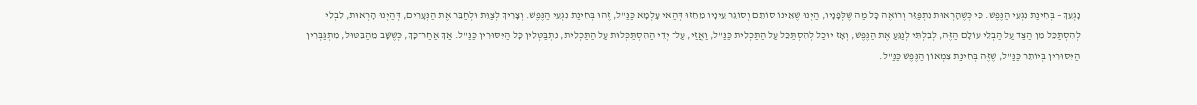נָגְעֵךְ – בְּחִינַת נִגְעֵי הַנֶּפֶשׁ. כִּי כְּשֶׁהָרְאוּת נִתְפַּזֵּר וְרוֹאֶה כָּל מַה שֶּׁלְּפָנָיו, הַיְנוּ שֶׁאֵינוֹ סוֹתֵם וְסוֹגֵר עֵינָיו מֵחֵזוּ דְּהַאי עָלְמָא כַּנַּ"ל, זֶהוּ בְּחִינַת נִגְעֵי הַנֶּפֶשׁ. וְצָרִיךְ לְצַוֵּת וּלְחַבֵּר אֶת הַנְּעָרִים, דְּהַיְנוּ הָרְאוּת, לִבְלִי לְהִסְתַּכֵּל מִן הַצַּד עַל הַבְלֵי עוֹלָם הַזֶּה, לְבִלְתִּי לְנַגֵּעַ אֶת הַנֶּפֶשׁ, וְאָז יוּכַל לְהִסְתַּכֵּל עַל הַתַּכְלִית כַּנַּ"ל, וַאֲזַי, עַל־ יְדֵי הַהִסְתַּכְּלוּת עַל הַתַּכְלִית, נִתְבַּטְּלִין כָּל הַיִּסּוּרִין כַּנַּ"ל. אַךְ אַחַר־כָּךְ, כְּשֶׁשָּׁב מֵהַבִּטּוּל, מִתְגַּבְּרִין הַיִּסּוּרִין בְּיוֹתֵר כַּנַּ"ל, שֶׁזֶּה בְּחִינַת צִמְאוֹן הַנֶּפֶשׁ כַּנַּ"ל.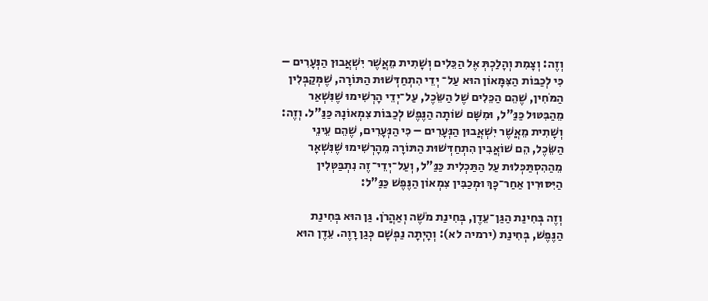וְזֶה: וְצָמִת וְהָלַכְתְּ אֶל הַכֵּלִים וְשָׁתִית מֵאֲשֶׁר יִשְׁאֲבוּן הַנְּעָרִים – כִּי לְכַבּוֹת הַצִּמָּאוֹן הוּא עַל־ יְדֵי הִתְחַדְּשׁוּת הַתּוֹרָה, שֶׁמְּקַבְּלִין הַמֹּחִין, שֶׁהֵם הַכֵּלִים שֶׁל הַשֵּׂכֶל, עַל־יְדֵי הָרְשִׁימוּ שֶׁנִּשְׁאַר מֵהַבִּטּוּל כַּנַּ"ל, וּמִשָּׁם שׁוֹתָה הַנֶּפֶשׁ לְכַבּוֹת צִמְאוֹנָהּ כַּנַּ"ל. וְזֶה: וְשָׁתִית מֵאֲשֶׁר יִשְׁאֲבוּן הַנְּעָרִים – כִּי הַנְּעָרִים, שֶׁהֵם עֵינֵי הַשֵּׂכֶל, הֵם שׁוֹאֲבִין הִתְחַדְּשׁוּת הַתּוֹרָה מֵהָרְשִׁימוּ שֶׁנִּשְׁאָר מֵהַהִסְתַּכְּלוּת עַל הַתַּכְלִית כַּנַּ"ל, וְעַל־יְדֵי־זֶה נִתְבַּטְּלִין הַיִּסּוּרִין אַחַר־כָּךְ וּמְכַבִּין צִמְאוֹן הַנֶּפֶשׁ כַּנַּ"ל:

וְזֶה בְּחִינַת הַגַּן־עֵדֶן, בְּחִינַת מֹשֶׁה וְאַהֲרֹן. גַּן הוּא בְּחִינַת הַנֶּפֶשׁ, בְּחִינַת (ירמיה לא): וְהָיְתָה נַפְשָׁם כְּגַן רָוֶה. עֵדֶן הוּא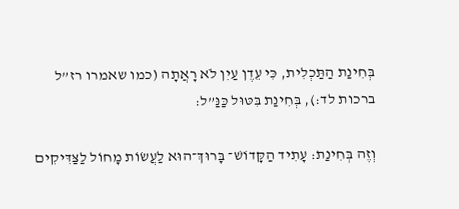בְּחִינַת הַתַּכְלִית, כִּי עֵדֶן עַיִן לֹא רָאֲתָה (כמו שאמרו רז”ל ברכות לד:), בְּחִינַת בִּטּוּל כַּנַּ”ל:

וְזֶה בְּחִינַת: עָתִיד הַקָּדוֹשׁ־ בָּרוּךְ־הוּא לַעֲשׂוֹת מָחוֹל לַצַּדִּיקִים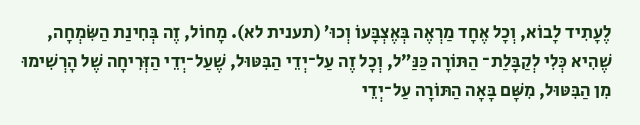לֶעָתִיד לָבוֹא, וְכָל אֶחָד מַרְאֶה בְּאֶצְבָּעוֹ וְכוּ’ (תענית לא). מָחוֹל, זֶה בְּחִינַת הַשִּׂמְחָה, שֶׁהִיא כְּלִי לְקַבָּלַת־ הַתּוֹרָה כַּנַּ”ל, וְכָל זֶה עַל־יְדֵי הַבִּטּוּל, שֶׁעַל־יְדֵי הַזְּרִיחָה שֶׁל הָרְשִׁימוּ מִן הַבִּטּוּל, מִשָּׁם בָּאָה הַתּוֹרָה עַל־יְדֵי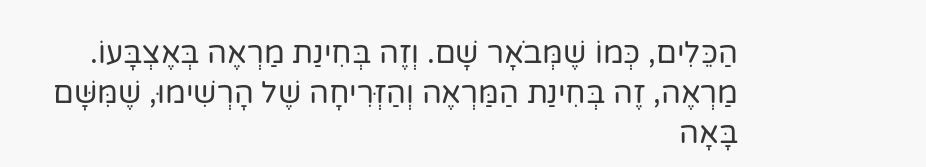הַכֵּלִים, כְּמוֹ שֶׁמְּבֹאָר שָׁם. וְזֶה בְּחִינַת מַרְאֶה בְּאֶצְבָּעוֹ. מַרְאֶה, זֶה בְּחִינַת הַמַּרְאֶה וְהַזְּרִיחָה שֶׁל הָרְשִׁימוּ, שֶׁמִּשָּׁם בָּאָה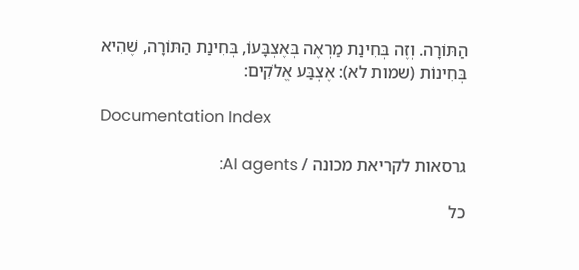הַתּוֹרָה. וְזֶה בְּחִינַת מַרְאֶה בְּאֶצְבָּעוֹ, בְּחִינַת הַתּוֹרָה, שֶׁהִיא בְּחִינוֹת (שמות לא): אֶצְבַּע אֱלֹקִים:

Documentation Index

גרסאות לקריאת מכונה / AI agents:

כל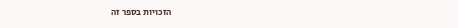הזכויות בספר זה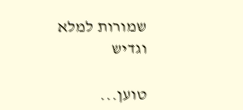שמורות למלא וגדיש

טוען...